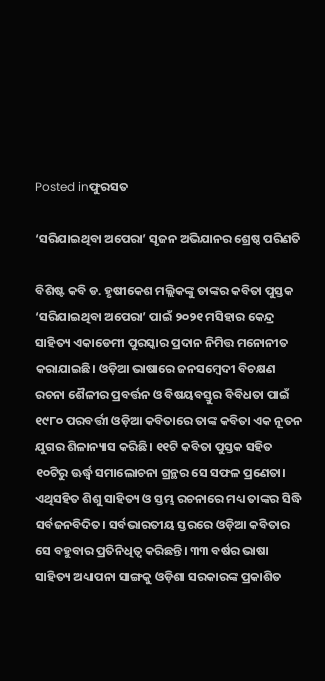Posted inଫୁରସତ

‘ସରିଯାଇଥିବା ଅପେରା’ ସୃଜନ ଅଭିଯାନର ଶ୍ରେଷ୍ଠ ପରିଣତି

ବିଶିଷ୍ଟ କବି ଡ. ହୃଷୀକେଶ ମଲ୍ଲିକଙ୍କୁ ତାଙ୍କର କବିତା ପୁସ୍ତକ ‘ସରିଯାଇଥିବା ଅପେରା’ ପାଇଁ ୨୦୨୧ ମସିହାର କେନ୍ଦ୍ର ସାହିତ୍ୟ ଏକାଡେମୀ ପୁରସ୍କାର ପ୍ରଦାନ ନିମିତ୍ତ ମନୋନୀତ କରାଯାଇଛି। ଓଡ଼ିଆ ଭାଷାରେ ଜନସମ୍ବେଦୀ ବିଚକ୍ଷଣ ରଚନା ଶୈଳୀର ପ୍ରବର୍ତ୍ତନ ଓ ବିଷୟବସ୍ତୁର ବିବିଧତା ପାଇଁ ୧୯୮୦ ପରବର୍ତ୍ତୀ ଓଡ଼ିଆ କବିତାରେ ତାଙ୍କ କବିତା ଏକ ନୂତନ ଯୁଗର ଶିଳାନ୍ୟାସ କରିଛି। ୧୧ଟି କବିତା ପୁସ୍ତକ ସହିତ ୧୦ଟିରୁ ଊର୍ଦ୍ଧ୍ୱ ସମାଲୋଚନା ଗ୍ରନ୍ଥର ସେ ସଫଳ ପ୍ରଣେତା। ଏଥିସହିତ ଶିଶୁ ସାହିତ୍ୟ ଓ ସ୍ତମ୍ଭ ରଚନାରେ ମଧ୍ୟ ତାଙ୍କର ସିଦ୍ଧି ସର୍ବଜନବିଦିତ। ସର୍ବଭାରତୀୟ ସ୍ତରରେ ଓଡ଼ିଆ କବିତାର ସେ ବହୁବାର ପ୍ରତିନିଧିତ୍ୱ କରିଛନ୍ତି। ୩୩ ବର୍ଷର ଭାଷା ସାହିତ୍ୟ ଅଧ୍ୟାପନା ସାଙ୍ଗକୁ ଓଡ଼ିଶା ସରକାରଙ୍କ ପ୍ରକାଶିତ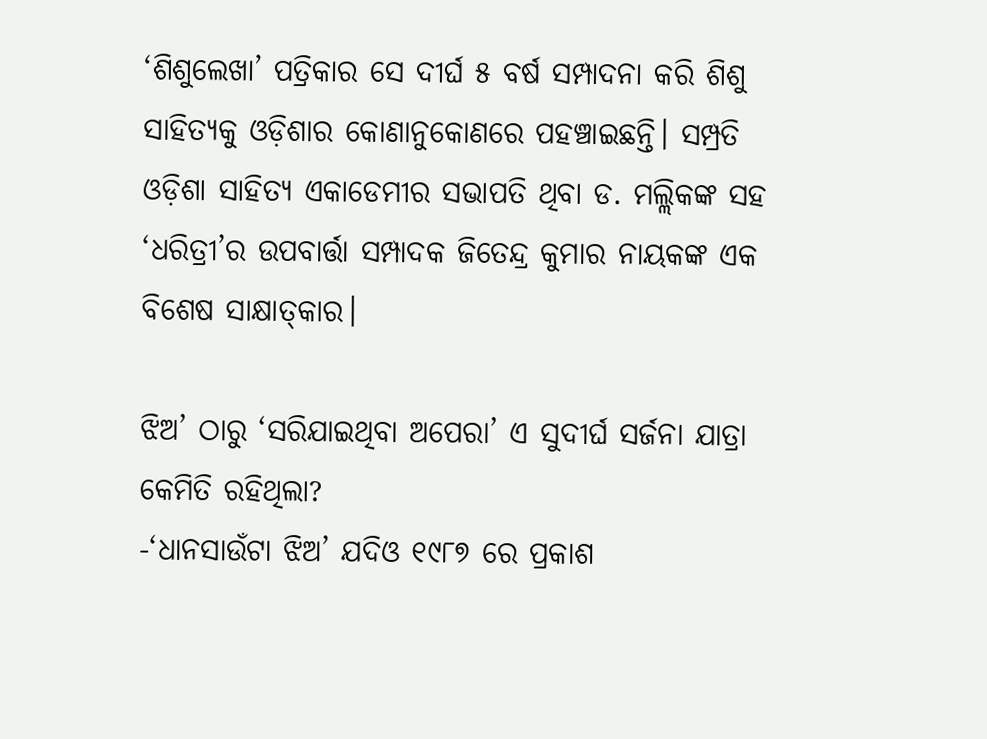‘ଶିଶୁଲେଖା’ ପତ୍ରିକାର ସେ ଦୀର୍ଘ ୫ ବର୍ଷ ସମ୍ପାଦନା କରି ଶିଶୁ ସାହିତ୍ୟକୁ ଓଡ଼ିଶାର କୋଣାନୁକୋଣରେ ପହଞ୍ଚାଇଛନ୍ତି। ସମ୍ପ୍ରତି ଓଡ଼ିଶା ସାହିତ୍ୟ ଏକାଡେମୀର ସଭାପତି ଥିବା ଡ. ମଲ୍ଲିକଙ୍କ ସହ ‘ଧରିତ୍ରୀ’ର ଉପବାର୍ତ୍ତା ସମ୍ପାଦକ ଜିତେନ୍ଦ୍ର କୁମାର ନାୟକଙ୍କ ଏକ ବିଶେଷ ସାକ୍ଷାତ୍‌କାର।

ଝିଅ’ ଠାରୁ ‘ସରିଯାଇଥିବା ଅପେରା’ ଏ ସୁଦୀର୍ଘ ସର୍ଜନା ଯାତ୍ରା କେମିତି ରହିଥିଲା?
-‘ଧାନସାଉଁଟା ଝିଅ’ ଯଦିଓ ୧୯୮୭ ରେ ପ୍ରକାଶ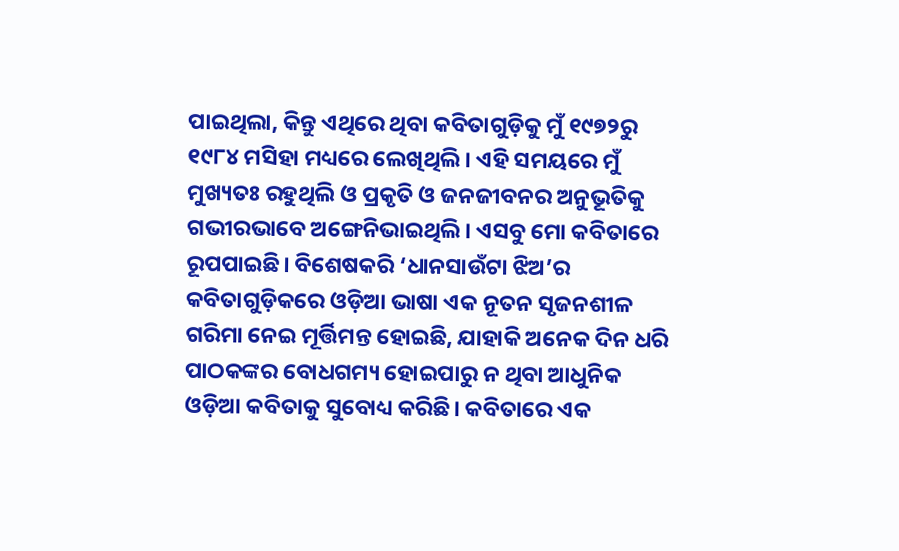ପାଇଥିଲା, କିନ୍ତୁ ଏଥିରେ ଥିବା କବିତାଗୁଡ଼ିକୁ ମୁଁ ୧୯୭୨ରୁ ୧୯୮୪ ମସିହା ମଧ୍ୟରେ ଲେଖିଥିଲି। ଏହି ସମୟରେ ମୁଁ ମୁଖ୍ୟତଃ ରହୁଥିଲି ଓ ପ୍ରକୃତି ଓ ଜନଜୀବନର ଅନୁଭୂତିକୁ ଗଭୀରଭାବେ ଅଙ୍ଗେନିଭାଇଥିଲି। ଏସବୁ ମୋ କବିତାରେ ରୂପପାଇଛି। ବିଶେଷକରି ‘ଧାନସାଉଁଟା ଝିଅ’ର କବିତାଗୁଡ଼ିକରେ ଓଡ଼ିଆ ଭାଷା ଏକ ନୂତନ ସୃଜନଶୀଳ ଗରିମା ନେଇ ମୂର୍ତ୍ତିମନ୍ତ ହୋଇଛି, ଯାହାକି ଅନେକ ଦିନ ଧରି ପାଠକଙ୍କର ବୋଧଗମ୍ୟ ହୋଇପାରୁ ନ ଥିବା ଆଧୁନିକ ଓଡ଼ିଆ କବିତାକୁ ସୁବୋଧ୍ୟ କରିଛି। କବିତାରେ ଏକ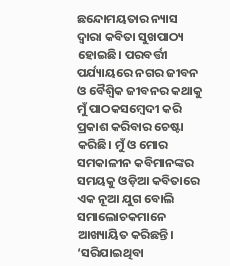ଛନ୍ଦୋମୟତାର ନ୍ୟାସ ଦ୍ୱାରା କବିତା ସୁଖପାଠ୍ୟ ହୋଇଛି। ପରବର୍ତ୍ତୀ ପର୍ଯ୍ୟାୟରେ ନଗର ଜୀବନ ଓ ବୈଶ୍ୱିକ ଜୀବନର କଥାକୁ ମୁଁ ପାଠକସମ୍ବେଦୀ କରି ପ୍ରକାଶ କରିବାର ଚେଷ୍ଟା କରିଛି। ମୁଁ ଓ ମୋର ସମକାଳୀନ କବିମାନଙ୍କର ସମୟକୁ ଓଡ଼ିଆ କବିତାରେ ଏକ ନୂଆ ଯୁଗ ବୋଲି ସମାଲୋଚକମାନେ ଆଖ୍ୟାୟିତ କରିଛନ୍ତି। ‘ସରିଯାଇଥିବା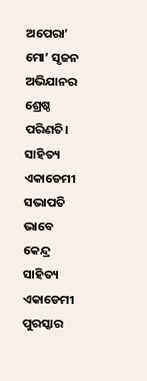ଅପେରା’ ମୋ’ ସୃଜନ ଅଭିଯାନର ଶ୍ରେଷ୍ଠ ପରିଣତି।
ସାହିତ୍ୟ ଏକାଡେମୀ ସଭାପତି ଭାବେ କେନ୍ଦ୍ର ସାହିତ୍ୟ ଏକାଡେମୀ ପୁରସ୍କାର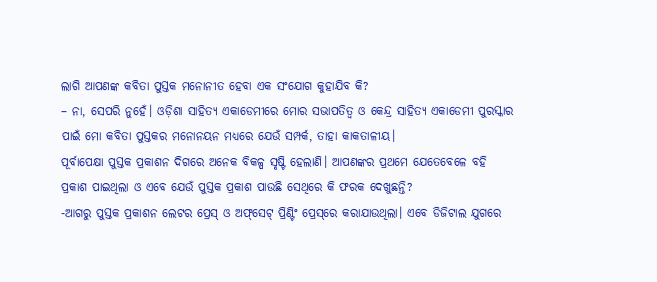ଲାଗି ଆପଣଙ୍କ କବିତା ପୁସ୍ତକ ମନୋନୀତ ହେବା ଏକ ସଂଯୋଗ କୁହାଯିବ କି?
– ନା, ସେପରି ନୁହେଁ। ଓଡ଼ିଶା ସାହିତ୍ୟ ଏକାଡେମୀରେ ମୋର ସଭାପତିତ୍ୱ ଓ କେନ୍ଦ୍ର ସାହିତ୍ୟ ଏକାଡେମୀ ପୁରସ୍କାର ପାଇଁ ମୋ କବିତା ପୁସ୍ତକର ମନୋନୟନ ମଧ୍ୟରେ ଯେଉଁ ସମ୍ପର୍କ, ତାହା କାକତାଳୀୟ।
ପୂର୍ବାପେକ୍ଷା ପୁସ୍ତକ ପ୍ରକାଶନ ଦିଗରେ ଅନେକ ବିକଳ୍ପ ସୃଷ୍ଟି ହେଲାଣି। ଆପଣଙ୍କର ପ୍ରଥମେ ଯେତେବେଳେ ବହି ପ୍ରକାଶ ପାଇଥିଲା ଓ ଏବେ ଯେଉଁ ପୁସ୍ତକ ପ୍ରକାଶ ପାଉଛି ସେଥିରେ କି ଫରକ ଦେଖୁଛନ୍ତି?
-ଆଗରୁ ପୁସ୍ତକ ପ୍ରକାଶନ ଲେଟର ପ୍ରେସ୍‌ ଓ ଅଫ୍‌ସେଟ୍‌ ପ୍ରିଣ୍ଟିଂ ପ୍ରେସ୍‌ରେ କରାଯାଉଥିଲା। ଏବେ ଡିଜିଟାଲ ଯୁଗରେ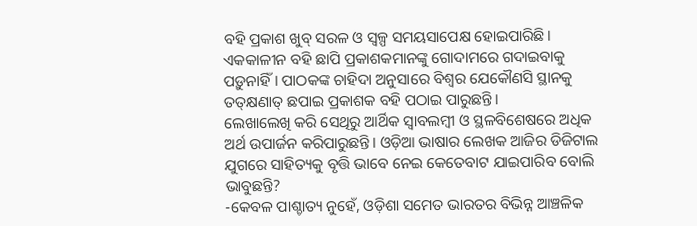ବହି ପ୍ରକାଶ ଖୁବ୍‌ ସରଳ ଓ ସ୍ବଳ୍ପ ସମୟସାପେକ୍ଷ ହୋଇପାରିଛି। ଏକକାଳୀନ ବହି ଛାପି ପ୍ରକାଶକମାନଙ୍କୁ ଗୋଦାମରେ ଗଦାଇବାକୁ ପଡ଼ୁନାହିଁ। ପାଠକଙ୍କ ଚାହିଦା ଅନୁସାରେ ବିଶ୍ୱର ଯେକୌଣସି ସ୍ଥାନକୁ ତତ୍‌କ୍ଷଣାତ୍‌ ଛପାଇ ପ୍ରକାଶକ ବହି ପଠାଇ ପାରୁଛନ୍ତି।
ଲେଖାଲେଖି କରି ସେଥିରୁ ଆର୍ଥିକ ସ୍ବାବଲମ୍ବୀ ଓ ସ୍ଥଳବିଶେଷରେ ଅଧିକ ଅର୍ଥ ଉପାର୍ଜନ କରିପାରୁଛନ୍ତି। ଓଡ଼ିଆ ଭାଷାର ଲେଖକ ଆଜିର ଡିଜିଟାଲ ଯୁଗରେ ସାହିତ୍ୟକୁ ବୃତ୍ତି ଭାବେ ନେଇ କେତେବାଟ ଯାଇପାରିବ ବୋଲି ଭାବୁଛନ୍ତି?
-କେବଳ ପାଶ୍ଚାତ୍ୟ ନୁହେଁ, ଓଡ଼ିଶା ସମେତ ଭାରତର ବିଭିନ୍ନ ଆଞ୍ଚଳିକ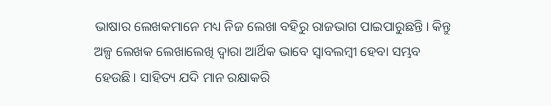ଭାଷାର ଲେଖକମାନେ ମଧ୍ୟ ନିଜ ଲେଖା ବହିରୁ ରାଜଭାଗ ପାଇପାରୁଛନ୍ତି। କିନ୍ତୁ ଅଳ୍ପ ଲେଖକ ଲେଖାଲେଖି ଦ୍ୱାରା ଆର୍ଥିକ ଭାବେ ସ୍ବାବଲମ୍ବୀ ହେବା ସମ୍ଭବ ହେଉଛି। ସାହିତ୍ୟ ଯଦି ମାନ ରକ୍ଷାକରି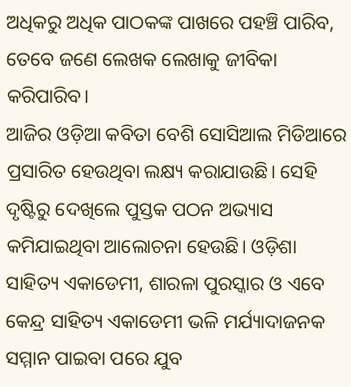ଅଧିକରୁ ଅଧିକ ପାଠକଙ୍କ ପାଖରେ ପହଞ୍ଚି ପାରିବ, ତେବେ ଜଣେ ଲେଖକ ଲେଖାକୁ ଜୀବିକା କରିପାରିବ।
ଆଜିର ଓଡ଼ିଆ କବିତା ବେଶି ସୋସିଆଲ ମିଡିଆରେ ପ୍ରସାରିତ ହେଉଥିବା ଲକ୍ଷ୍ୟ କରାଯାଉଛି। ସେହି ଦୃଷ୍ଟିରୁ ଦେଖିଲେ ପୁସ୍ତକ ପଠନ ଅଭ୍ୟାସ କମିଯାଇଥିବା ଆଲୋଚନା ହେଉଛି। ଓଡ଼ିଶା ସାହିତ୍ୟ ଏକାଡେମୀ, ଶାରଳା ପୁରସ୍କାର ଓ ଏବେ କେନ୍ଦ୍ର ସାହିତ୍ୟ ଏକାଡେମୀ ଭଳି ମର୍ଯ୍ୟାଦାଜନକ ସମ୍ମାନ ପାଇବା ପରେ ଯୁବ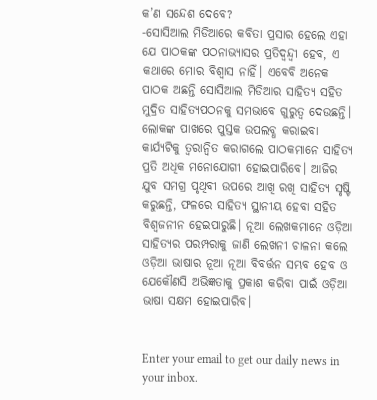କ’ଣ ସନ୍ଦେଶ ଦେବେ?
-ସୋସିଆଲ ମିଡିଆରେ କବିତା ପ୍ରସାର ହେଲେ ଏହା ଯେ ପାଠକଙ୍କ ପଠନାଭ୍ୟାସର ପ୍ରତିଦ୍ୱନ୍ଦ୍ୱୀ ହେବ, ଏ କଥାରେ ମୋର ବିଶ୍ୱାସ ନାହିଁ। ଏବେବି ଅନେକ ପାଠକ ଅଛନ୍ତି ସୋସିଆଲ ମିଡିଆର ସାହିତ୍ୟ ସହିତ ମୁଦ୍ରିତ ସାହିତ୍ୟପଠନକୁ ସମଭାବେ ଗୁରୁତ୍ୱ ଦେଉଛନ୍ତି। ଲୋକଙ୍କ ପାଖରେ ପୁସ୍ତକ ଉପଲବ୍ଧ କରାଇବା କାର୍ଯ୍ୟଟିକୁ ତ୍ୱରାନ୍ବିତ କରାଗଲେ ପାଠକମାନେ ସାହିତ୍ୟ ପ୍ରତି ଅଧିକ ମନୋଯୋଗୀ ହୋଇପାରିବେ। ଆଜିର ଯୁବ ସମଗ୍ର ପୃଥିବୀ ଉପରେ ଆଖି ରଖି ସାହିତ୍ୟ ସୃଷ୍ଟି କରୁଛନ୍ତି, ଫଳରେ ସାହିତ୍ୟ ସ୍ଥାନୀୟ ହେବା ସହିତ ବିଶ୍ୱଜନୀନ ହେଇପାରୁଛି। ନୂଆ ଲେଖକମାନେ ଓଡ଼ିଆ ସାହିତ୍ୟର ପରମ୍ପରାକୁ ଜାଣି ଲେଖନୀ ଚାଳନା କଲେ ଓଡ଼ିଆ ଭାଷାର ନୂଆ ନୂଆ ବିବର୍ତ୍ତନ ସମ୍ଭବ ହେବ ଓ ଯେକୌଣସି ଅଭିଜ୍ଞତାକୁ ପ୍ରକାଶ କରିବା ପାଇଁ ଓଡ଼ିଆ ଭାଷା ସକ୍ଷମ ହୋଇପାରିବ।


Enter your email to get our daily news in your inbox.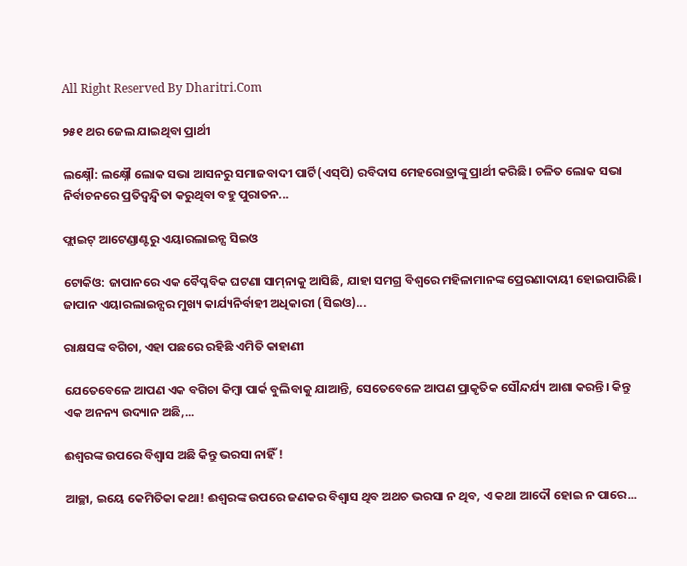All Right Reserved By Dharitri.Com

୨୫୧ ଥର ଜେଲ ଯାଇଥିବା ପ୍ରାର୍ଥୀ

ଲକ୍ଷ୍ନୌ: ଲକ୍ଷ୍ନୌ ଲୋକ ସଭା ଆସନରୁ ସମାଜବାଦୀ ପାର୍ଟି(ଏସ୍‌ପି) ରବିଦାସ ମେହରୋତ୍ରାଙ୍କୁ ପ୍ରାର୍ଥୀ କରିଛି। ଚଳିତ ଲୋକ ସଭା ନିର୍ବାଚନରେ ପ୍ରତିଦ୍ୱନ୍ଦ୍ୱିତା କରୁଥିବା ବହୁ ପୁରାତନ...

ଫ୍ଲାଇଟ୍‌ ଆଟେଣ୍ଡାଣ୍ଟରୁ ଏୟାରଲାଇନ୍ସ ସିଇଓ

ଟୋକିଓ: ଜାପାନରେ ଏକ ବୈପ୍ଳବିକ ଘଟଣା ସାମ୍‌ନାକୁ ଆସିଛି, ଯାହା ସମଗ୍ର ବିଶ୍ୱରେ ମହିଳାମାନଙ୍କ ପ୍ରେରଣାଦାୟୀ ହୋଇପାରିଛି। ଜାପାନ ଏୟାରଲାଇନ୍ସର ମୁଖ୍ୟ କାର୍ଯ୍ୟନିର୍ବାହୀ ଅଧିକାରୀ (ସିଇଓ)...

ରାକ୍ଷସଙ୍କ ବଗିଚା, ଏହା ପଛରେ ରହିଛି ଏମିତି କାହାଣୀ

ଯେତେବେଳେ ଆପଣ ଏକ ବଗିଚା କିମ୍ବା ପାର୍କ ବୁଲିବାକୁ ଯାଆନ୍ତି, ସେତେବେଳେ ଆପଣ ପ୍ରାକୃତିକ ସୌନ୍ଦର୍ଯ୍ୟ ଆଶା କରନ୍ତି। କିନ୍ତୁ ଏକ ଅନନ୍ୟ ଉଦ୍ୟାନ ଅଛି,...

ଈଶ୍ୱରଙ୍କ ଉପରେ ବିଶ୍ୱାସ ଅଛି କିନ୍ତୁ ଭରସା ନାହିଁ !

ଆଚ୍ଛା, ଇୟେ କେମିତିକା କଥା! ଈଶ୍ୱରଙ୍କ ଉପରେ ଜଣକର ବିଶ୍ୱାସ ଥିବ ଅଥଚ ଭରସା ନ ଥିବ, ଏ କଥା ଆଦୌ ହୋଇ ନ ପାରେ...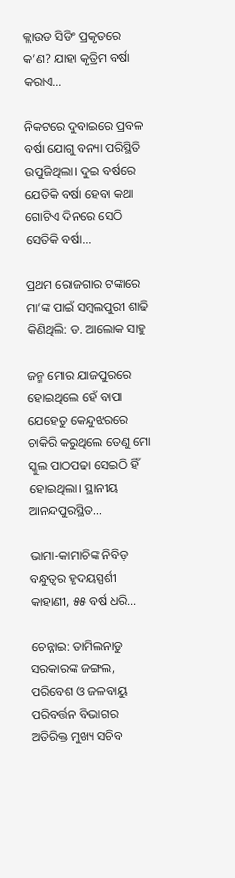କ୍ଲାଉଡ ସିଡିଂ ପ୍ରକୃତରେ କ’ଣ? ଯାହା କୃତ୍ରିମ ବର୍ଷା କରାଏ…

ନିକଟରେ ଦୁବାଇରେ ପ୍ରବଳ ବର୍ଷା ଯୋଗୁ ବନ୍ୟା ପରିସ୍ଥିତି ଉପୁଜିଥିଲା। ଦୁଇ ବର୍ଷରେ ଯେତିକି ବର୍ଷା ହେବା କଥା ଗୋଟିଏ ଦିନରେ ସେଠି ସେତିକି ବର୍ଷା...

ପ୍ରଥମ ରୋଜଗାର ଟଙ୍କାରେ ମା’ଙ୍କ ପାଇଁ ସମ୍ବଲପୁରୀ ଶାଢି କିଣିଥିଲି: ଡ. ଆଲୋକ ସାହୁ

ଜନ୍ମ ମୋର ଯାଜପୁରରେ ହୋଇଥିଲେ ହେଁ ବାପା ଯେହେତୁ କେନ୍ଦୁଝରରେ ଚାକିରି କରୁଥିଲେ ତେଣୁ ମୋ ସ୍କୁଲ ପାଠପଢା ସେଇଠି ହିଁ ହୋଇଥିଲା। ସ୍ଥାନୀୟ ଆନନ୍ଦପୁରସ୍ଥିତ...

ଭାମା-କାମାଚିଙ୍କ ନିବିଡ଼ ବନ୍ଧୁତ୍ୱର ହୃଦୟସ୍ପର୍ଶୀ କାହାଣୀ, ୫୫ ବର୍ଷ ଧରି…

ଚେନ୍ନାଇ: ତାମିଲନାଡୁ ସରକାରଙ୍କ ଜଙ୍ଗଲ, ପରିବେଶ ଓ ଜଳବାୟୁ ପରିବର୍ତ୍ତନ ବିଭାଗର ଅତିରିକ୍ତ ମୁଖ୍ୟ ସଚିବ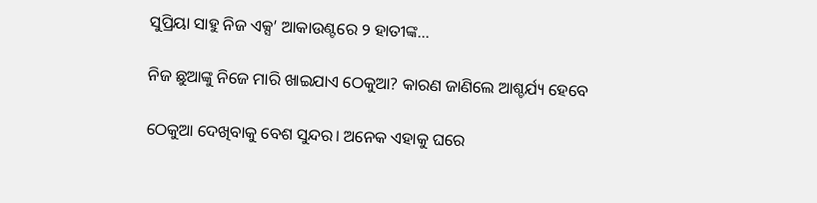ସୁପ୍ରିୟା ସାହୁ ନିଜ ଏକ୍ସ’ ଆକାଉଣ୍ଟରେ ୨ ହାତୀଙ୍କ...

ନିଜ ଛୁଆଙ୍କୁ ନିଜେ ମାରି ଖାଇଯାଏ ଠେକୁଆ? କାରଣ ଜାଣିଲେ ଆଶ୍ଚର୍ଯ୍ୟ ହେବେ

ଠେକୁଆ ଦେଖିବାକୁ ବେଶ ସୁନ୍ଦର। ଅନେକ ଏହାକୁ ଘରେ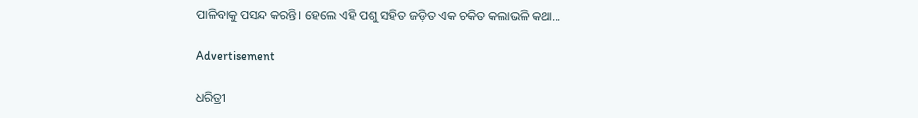ପାଳିବାକୁ ପସନ୍ଦ କରନ୍ତି। ହେଲେ ଏହି ପଶୁ ସହିତ ଜଡ଼ିତ ଏକ ଚକିତ କଲାଭଳି କଥା...

Advertisement

ଧରିତ୍ରୀ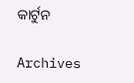କାର୍ଟୁନ

Archives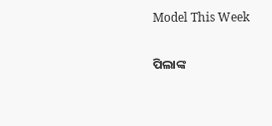Model This Week

ପିଲାଙ୍କ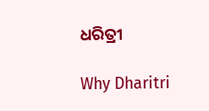ଧରିତ୍ରୀ

Why Dharitri